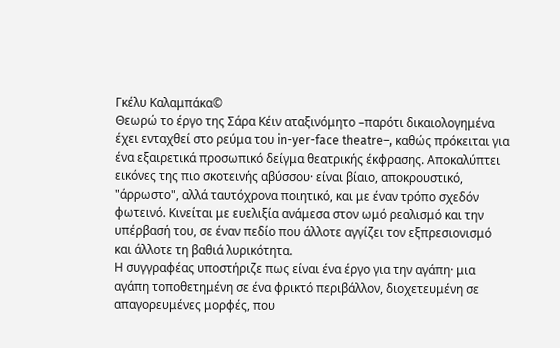Γκέλυ Καλαμπάκα©
Θεωρώ το έργο της Σάρα Κέιν αταξινόμητο –παρότι δικαιολογημένα έχει ενταχθεί στο ρεύμα του in-yer-face theatre–, καθώς πρόκειται για ένα εξαιρετικά προσωπικό δείγμα θεατρικής έκφρασης. Αποκαλύπτει εικόνες της πιο σκοτεινής αβύσσου· είναι βίαιο, αποκρουστικό, "άρρωστο", αλλά ταυτόχρονα ποιητικό, και με έναν τρόπο σχεδόν φωτεινό. Κινείται με ευελιξία ανάμεσα στον ωμό ρεαλισμό και την υπέρβασή του, σε έναν πεδίο που άλλοτε αγγίζει τον εξπρεσιονισμό και άλλοτε τη βαθιά λυρικότητα.
Η συγγραφέας υποστήριζε πως είναι ένα έργο για την αγάπη· μια αγάπη τοποθετημένη σε ένα φρικτό περιβάλλον, διοχετευμένη σε απαγορευμένες μορφές, που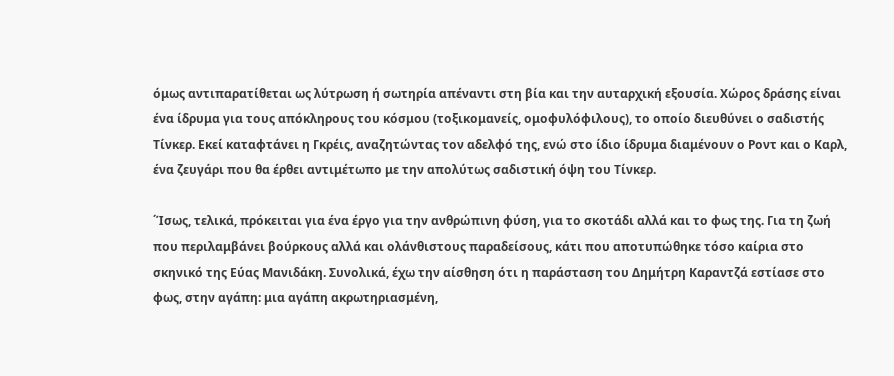όμως αντιπαρατίθεται ως λύτρωση ή σωτηρία απέναντι στη βία και την αυταρχική εξουσία. Χώρος δράσης είναι ένα ίδρυμα για τους απόκληρους του κόσμου (τοξικομανείς, ομοφυλόφιλους), το οποίο διευθύνει ο σαδιστής Τίνκερ. Εκεί καταφτάνει η Γκρέις, αναζητώντας τον αδελφό της, ενώ στο ίδιο ίδρυμα διαμένουν ο Ροντ και ο Καρλ, ένα ζευγάρι που θα έρθει αντιμέτωπο με την απολύτως σαδιστική όψη του Τίνκερ.

΄Ίσως, τελικά, πρόκειται για ένα έργο για την ανθρώπινη φύση, για το σκοτάδι αλλά και το φως της. Για τη ζωή που περιλαμβάνει βούρκους αλλά και ολάνθιστους παραδείσους, κάτι που αποτυπώθηκε τόσο καίρια στο σκηνικό της Εύας Μανιδάκη. Συνολικά, έχω την αίσθηση ότι η παράσταση του Δημήτρη Καραντζά εστίασε στο φως, στην αγάπη: μια αγάπη ακρωτηριασμένη,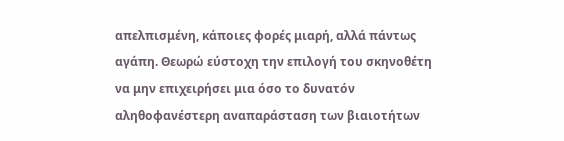απελπισμένη, κάποιες φορές μιαρή, αλλά πάντως αγάπη. Θεωρώ εύστοχη την επιλογή του σκηνοθέτη να μην επιχειρήσει μια όσο το δυνατόν αληθοφανέστερη αναπαράσταση των βιαιοτήτων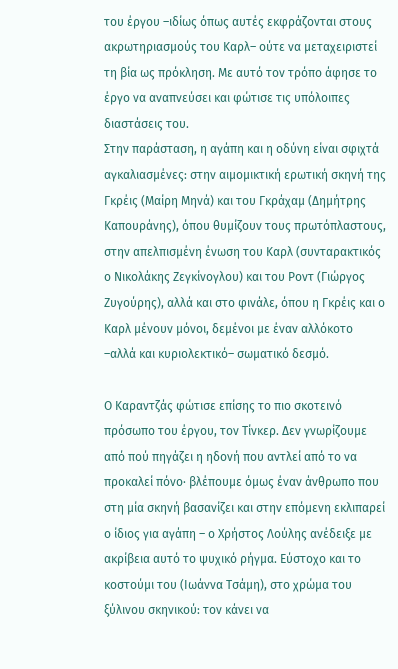του έργου –ιδίως όπως αυτές εκφράζονται στους ακρωτηριασμούς του Καρλ– ούτε να μεταχειριστεί τη βία ως πρόκληση. Με αυτό τον τρόπο άφησε το έργο να αναπνεύσει και φώτισε τις υπόλοιπες διαστάσεις του.
Στην παράσταση, η αγάπη και η οδύνη είναι σφιχτά αγκαλιασμένες: στην αιμομικτική ερωτική σκηνή της Γκρέις (Μαίρη Μηνά) και του Γκράχαμ (Δημήτρης Καπουράνης), όπου θυμίζουν τους πρωτόπλαστους, στην απελπισμένη ένωση του Καρλ (συνταρακτικός ο Νικολάκης Ζεγκίνογλου) και του Ροντ (Γιώργος Ζυγούρης), αλλά και στο φινάλε, όπου η Γκρέις και ο Καρλ μένουν μόνοι, δεμένοι με έναν αλλόκοτο –αλλά και κυριολεκτικό– σωματικό δεσμό.

Ο Καραντζάς φώτισε επίσης το πιο σκοτεινό πρόσωπο του έργου, τον Τίνκερ. Δεν γνωρίζουμε από πού πηγάζει η ηδονή που αντλεί από το να προκαλεί πόνο· βλέπουμε όμως έναν άνθρωπο που στη μία σκηνή βασανίζει και στην επόμενη εκλιπαρεί ο ίδιος για αγάπη – ο Χρήστος Λούλης ανέδειξε με ακρίβεια αυτό το ψυχικό ρήγμα. Εύστοχο και το κοστούμι του (Ιωάννα Τσάμη), στο χρώμα του ξύλινου σκηνικού: τον κάνει να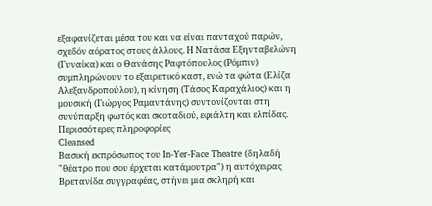εξαφανίζεται μέσα του και να είναι πανταχού παρών, σχεδόν αόρατος στους άλλους. Η Νατάσα Εξηνταβελώνη (Γυναίκα) και ο Θανάσης Ραφτόπουλος (Ρόμπιν) συμπληρώνουν το εξαιρετικό καστ, ενώ τα φώτα (Ελίζα Αλεξανδροπούλου), η κίνηση (Τάσος Καραχάλιος) και η μουσική (Γιώργος Ραμαντάνης) συντονίζονται στη συνύπαρξη φωτός και σκοταδιού, εφιάλτη και ελπίδας.
Περισσότερες πληροφορίες
Cleansed
Βασική εκπρόσωπος του In-Yer-Face Theatre (δηλαδή "θέατρο που σου έρχεται κατάμουτρα") η αυτόχειρας Βρετανίδα συγγραφέας, στήνει μια σκληρή και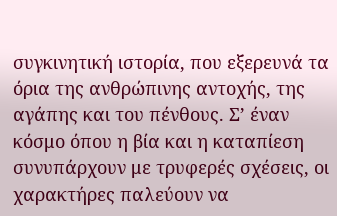συγκινητική ιστορία, που εξερευνά τα όρια της ανθρώπινης αντοχής, της αγάπης και του πένθους. Σ’ έναν κόσμο όπου η βία και η καταπίεση συνυπάρχουν με τρυφερές σχέσεις, οι χαρακτήρες παλεύουν να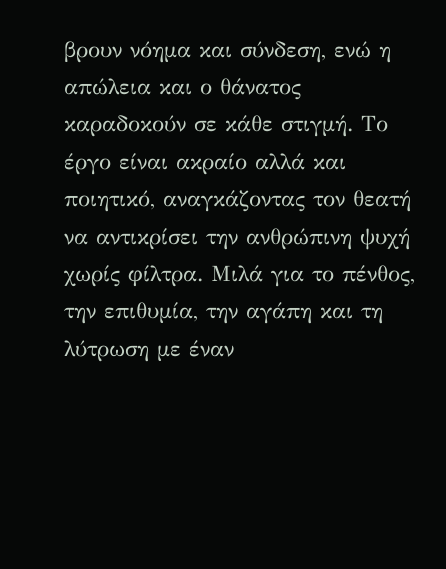βρουν νόημα και σύνδεση, ενώ η απώλεια και ο θάνατος καραδοκούν σε κάθε στιγμή. Το έργο είναι ακραίο αλλά και ποιητικό, αναγκάζοντας τον θεατή να αντικρίσει την ανθρώπινη ψυχή χωρίς φίλτρα. Μιλά για το πένθος, την επιθυμία, την αγάπη και τη λύτρωση με έναν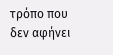τρόπο που δεν αφήνει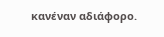κανέναν αδιάφορο.